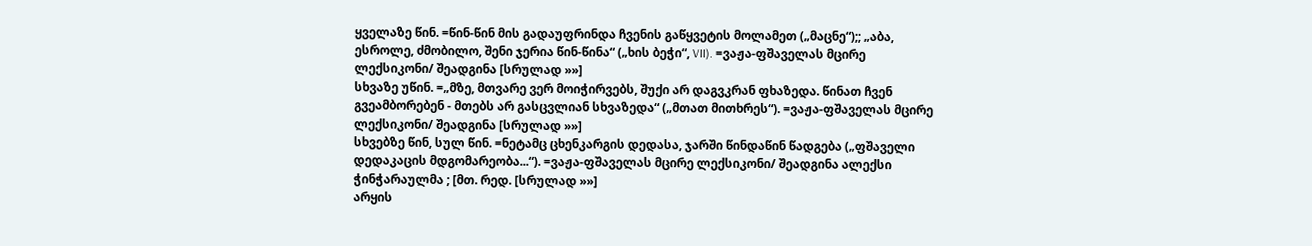ყველაზე წინ. =წინ-წინ მის გადაუფრინდა ჩვენის გაწყვეტის მოლამეთ („მაცნე“);; „აბა, ესროლე, ძმობილო, შენი ჯერია წინ-წინა“ („ხის ბეჭი“, VII). =ვაჟა-ფშაველას მცირე ლექსიკონი/ შეადგინა [სრულად »»]
სხვაზე უწინ. =„მზე, მთვარე ვერ მოიჭირვებს, შუქი არ დაგვკრან ფხაზედა. წინათ ჩვენ გვეამბორებენ - მთებს არ გასცვლიან სხვაზედა“ („მთათ მითხრეს“). =ვაჟა-ფშაველას მცირე ლექსიკონი/ შეადგინა [სრულად »»]
სხვებზე წინ, სულ წინ. =ნეტამც ცხენკარგის დედასა, ჯარში წინდაწინ წადგება („ფშაველი დედაკაცის მდგომარეობა...“). =ვაჟა-ფშაველას მცირე ლექსიკონი/ შეადგინა ალექსი ჭინჭარაულმა ; [მთ. რედ. [სრულად »»]
არყის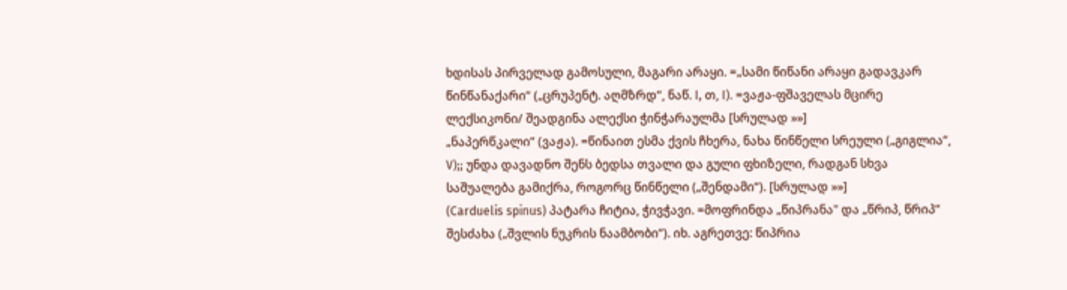ხდისას პირველად გამოსული, მაგარი არაყი. =„სამი წიწანი არაყი გადავკარ წინწანაქარი“ („ცრუპენტ. აღმზრდ“, ნაწ. I, თ, I). =ვაჟა-ფშაველას მცირე ლექსიკონი/ შეადგინა ალექსი ჭინჭარაულმა [სრულად »»]
„ნაპერწკალი“ (ვაჟა). =წინაით ესმა ქვის ჩხერა, ნახა წინწელი სრეული („გიგლია“, V);; უნდა დავადნო შენს ბედსა თვალი და გული ფხიზელი, რადგან სხვა საშუალება გამიქრა, როგორც წინწელი („შენდამი“). [სრულად »»]
(Carduelis spinus) პატარა ჩიტია, ჭივჭავი. =მოფრინდა „წიპრანა" და „წრიპ, წრიპ“ შესძახა („შვლის ნუკრის ნაამბობი“). იხ. აგრეთვე: წიპრია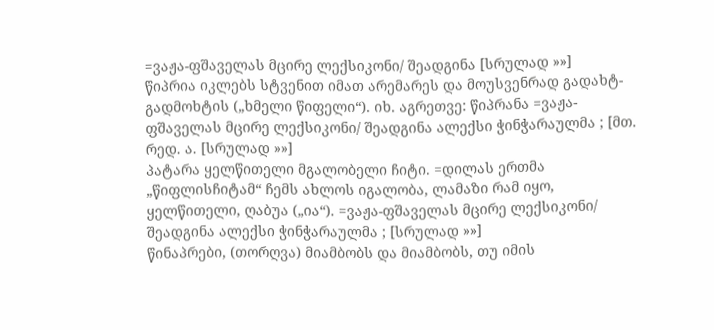=ვაჟა-ფშაველას მცირე ლექსიკონი/ შეადგინა [სრულად »»]
წიპრია იკლებს სტვენით იმათ არემარეს და მოუსვენრად გადახტ-გადმოხტის („ხმელი წიფელი“). იხ. აგრეთვე: წიპრანა =ვაჟა-ფშაველას მცირე ლექსიკონი/ შეადგინა ალექსი ჭინჭარაულმა ; [მთ. რედ. ა. [სრულად »»]
პატარა ყელწითელი მგალობელი ჩიტი. =დილას ერთმა „წიფლისჩიტამ“ ჩემს ახლოს იგალობა, ლამაზი რამ იყო, ყელწითელი, ღაბუა („ია“). =ვაჟა-ფშაველას მცირე ლექსიკონი/ შეადგინა ალექსი ჭინჭარაულმა ; [სრულად »»]
წინაპრები, (თორღვა) მიამბობს და მიამბობს, თუ იმის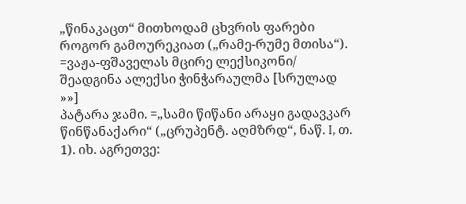„წინაკაცთ“ მითხოდამ ცხვრის ფარები როგორ გამოურეკიათ („რამე-რუმე მთისა“). =ვაჟა-ფშაველას მცირე ლექსიკონი/ შეადგინა ალექსი ჭინჭარაულმა [სრულად »»]
პატარა ჯამი. =„სამი წიწანი არაყი გადავკარ წინწანაქარი“ („ცრუპენტ. აღმზრდ“, ნაწ. I, თ. 1). იხ. აგრეთვე: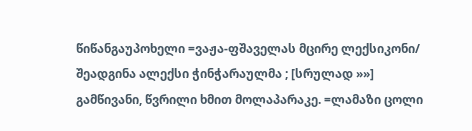წიწანგაუპოხელი =ვაჟა-ფშაველას მცირე ლექსიკონი/ შეადგინა ალექსი ჭინჭარაულმა ; [სრულად »»]
გამწივანი, წვრილი ხმით მოლაპარაკე. =ლამაზი ცოლი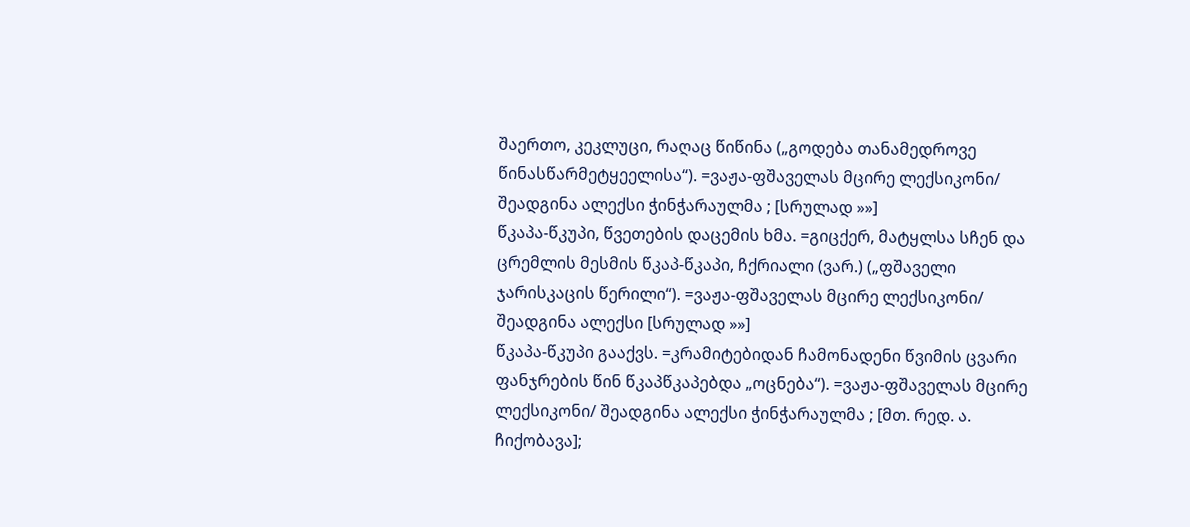შაერთო, კეკლუცი, რაღაც წიწინა („გოდება თანამედროვე წინასწარმეტყეელისა“). =ვაჟა-ფშაველას მცირე ლექსიკონი/ შეადგინა ალექსი ჭინჭარაულმა ; [სრულად »»]
წკაპა-წკუპი, წვეთების დაცემის ხმა. =გიცქერ, მატყლსა სჩენ და ცრემლის მესმის წკაპ-წკაპი, ჩქრიალი (ვარ.) („ფშაველი ჯარისკაცის წერილი“). =ვაჟა-ფშაველას მცირე ლექსიკონი/ შეადგინა ალექსი [სრულად »»]
წკაპა-წკუპი გააქვს. =კრამიტებიდან ჩამონადენი წვიმის ცვარი ფანჯრების წინ წკაპწკაპებდა „ოცნება“). =ვაჟა-ფშაველას მცირე ლექსიკონი/ შეადგინა ალექსი ჭინჭარაულმა ; [მთ. რედ. ა. ჩიქობავა];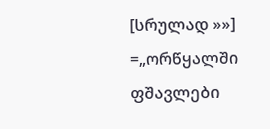[სრულად »»]
=„ორწყალში ფშავლები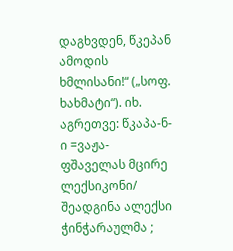დაგხვდენ, წკეპან ამოდის ხმლისანი!“ („სოფ. ხახმატი“). იხ. აგრეთვე: წკაპა-ნ-ი =ვაჟა-ფშაველას მცირე ლექსიკონი/ შეადგინა ალექსი ჭინჭარაულმა ;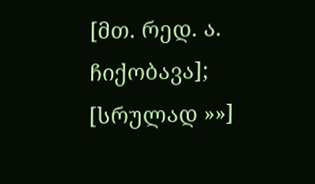[მთ. რედ. ა. ჩიქობავა]; [სრულად »»]